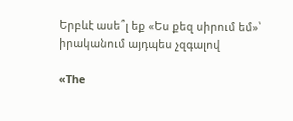Երբևէ ասե՞լ եք «Ես քեզ սիրում եմ»՝ իրականում այդպես չզգալով

«The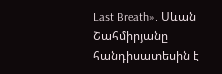Last Breath». Սևան Շահմիրյանը հանդիսատեսին է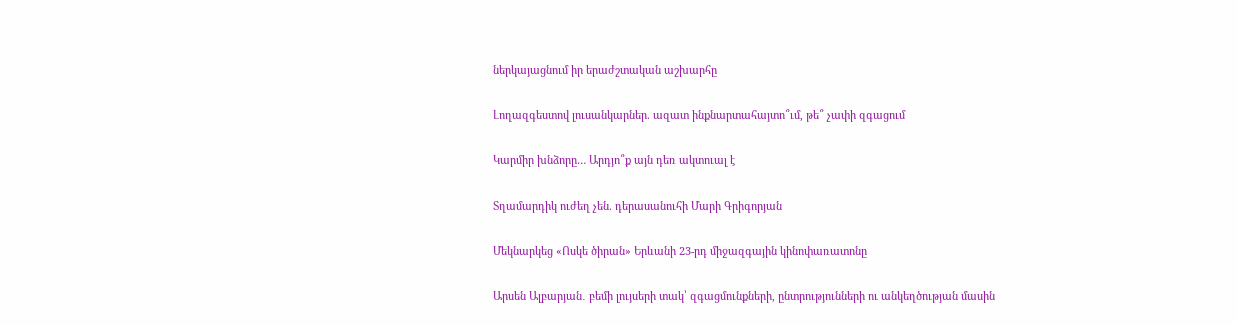ներկայացնում իր երաժշտական աշխարհը

Լողազգեստով լուսանկարներ. ազատ ինքնարտահայտո՞ւմ, թե՞ չափի զգացում

Կարմիր խնձորը… Արդյո՞ք այն դեռ ակտուալ է

Տղամարդիկ ուժեղ չեն. դերասանուհի Մարի Գրիգորյան

Մեկնարկեց «Ոսկե ծիրան» Երևանի 23-րդ միջազգային կինոփառատոնը

Արսեն Ալբարյան․ բեմի լույսերի տակ՝ զգացմունքների, ընտրությունների ու անկեղծության մասին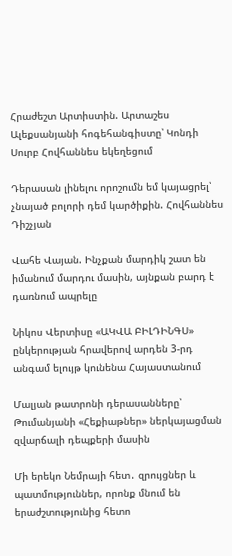Հրաժեշտ Արտիստին. Արտաշես Ալեքսանյանի հոգեհանգիստը՝ Կոնդի Սուրբ Հովհաննես եկեղեցում

Դերասան լինելու որոշումն եմ կայացրել՝ չնայած բոլորի դեմ կարծիքին. Հովհաննես Դիշչյան

Վահե Վայան. Ինչքան մարդիկ շատ են իմանում մարդու մասին, այնքան բարդ է դառնում ապրելը

Նիկոս Վերտիսը «ԱԿՎԱ ԲԻԼԴԻՆԳՍ» ընկերության հրավերով արդեն 3-րդ անգամ ելույթ կունենա Հայաստանում

Մալյան թատրոնի դերասանները՝ Թումանյանի «Հեքիաթներ» ներկայացման զվարճալի դեպքերի մասին

Մի երեկո Նեմրայի հետ․ զրույցներ և պատմություններ, որոնք մնում են երաժշտությունից հետո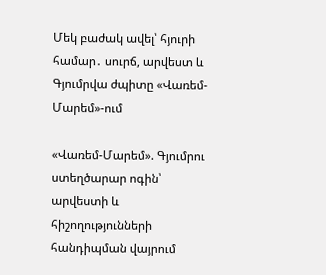Մեկ բաժակ ավել՝ հյուրի համար․ սուրճ, արվեստ և Գյումրվա ժպիտը «Վառեմ-Մարեմ»-ում

«Վառեմ-Մարեմ». Գյումրու ստեղծարար ոգին՝ արվեստի և հիշողությունների հանդիպման վայրում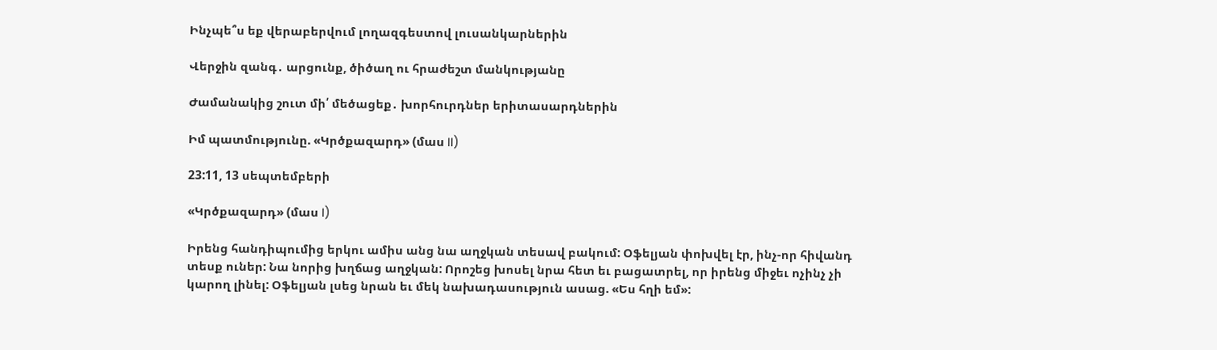Ինչպե՞ս եք վերաբերվում լողազգեստով լուսանկարներին

Վերջին զանգ․ արցունք, ծիծաղ ու հրաժեշտ մանկությանը

Ժամանակից շուտ մի՛ մեծացեք․ խորհուրդներ երիտասարդներին

Իմ պատմությունը. «Կրծքազարդ» (մաս II)

23:11, 13 սեպտեմբերի

«Կրծքազարդ» (մաս I)

Իրենց հանդիպումից երկու ամիս անց նա աղջկան տեսավ բակում: Օֆելյան փոխվել էր, ինչ-որ հիվանդ տեսք ուներ: Նա նորից խղճաց աղջկան: Որոշեց խոսել նրա հետ եւ բացատրել, որ իրենց միջեւ ոչինչ չի կարող լինել: Օֆելյան լսեց նրան եւ մեկ նախադասություն ասաց. «Ես հղի եմ»: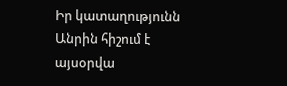Իր կատաղությունն Անրին հիշում է այսօրվա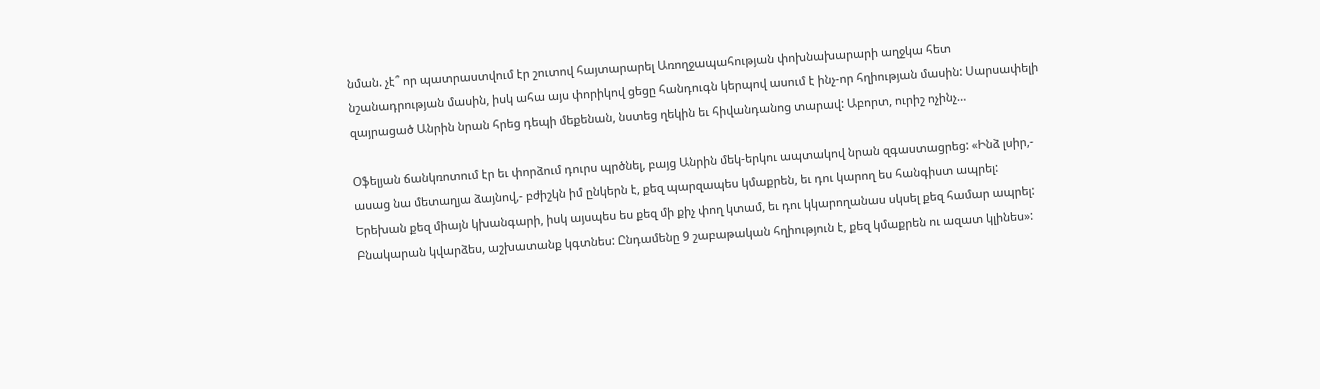նման. չէ՞ որ պատրաստվում էր շուտով հայտարարել Առողջապահության փոխնախարարի աղջկա հետ նշանադրության մասին, իսկ ահա այս փորիկով ցեցը հանդուգն կերպով ասում է ինչ-որ հղիության մասին: Սարսափելի զայրացած Անրին նրան հրեց դեպի մեքենան, նստեց ղեկին եւ հիվանդանոց տարավ: Աբորտ, ուրիշ ոչինչ…

Օֆելյան ճանկռոտում էր եւ փորձում դուրս պրծնել, բայց Անրին մեկ-երկու ապտակով նրան զգաստացրեց: «Ինձ լսիր,- ասաց նա մետաղյա ձայնով,- բժիշկն իմ ընկերն է, քեզ պարզապես կմաքրեն, եւ դու կարող ես հանգիստ ապրել: Երեխան քեզ միայն կխանգարի, իսկ այսպես ես քեզ մի քիչ փող կտամ, եւ դու կկարողանաս սկսել քեզ համար ապրել: Բնակարան կվարձես, աշխատանք կգտնես: Ընդամենը 9 շաբաթական հղիություն է, քեզ կմաքրեն ու ազատ կլինես»: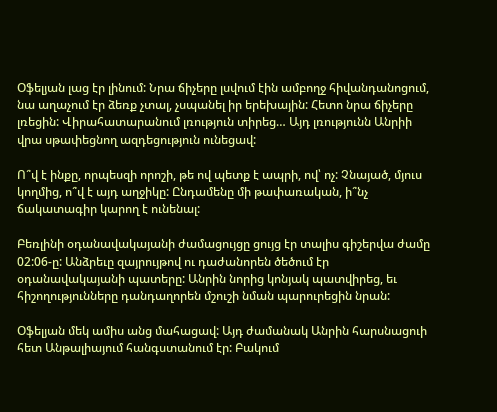Օֆելյան լաց էր լինում: Նրա ճիչերը լսվում էին ամբողջ հիվանդանոցում, նա աղաչում էր ձեռք չտալ, չսպանել իր երեխային: Հետո նրա ճիչերը լռեցին: Վիրահատարանում լռություն տիրեց… Այդ լռությունն Անրիի վրա սթափեցնող ազդեցություն ունեցավ:

Ո՞վ է ինքը, որպեսզի որոշի, թե ով պետք է ապրի, ով՝ ոչ: Չնայած, մյուս կողմից, ո՞վ է այդ աղջիկը: Ընդամենը մի թափառական, ի՞նչ ճակատագիր կարող է ունենալ:

Բեռլինի օդանավակայանի ժամացույցը ցույց էր տալիս գիշերվա ժամը 02:06-ը: Անձրեւը զայրույթով ու դաժանորեն ծեծում էր օդանավակայանի պատերը: Անրին նորից կոնյակ պատվիրեց, եւ հիշողությունները դանդաղորեն մշուշի նման պարուրեցին նրան:

Օֆելյան մեկ ամիս անց մահացավ: Այդ ժամանակ Անրին հարսնացուի հետ Անթալիայում հանգստանում էր: Բակում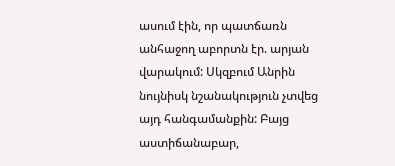ասում էին, որ պատճառն անհաջող աբորտն էր. արյան վարակում: Սկզբում Անրին նույնիսկ նշանակություն չտվեց այդ հանգամանքին: Բայց աստիճանաբար,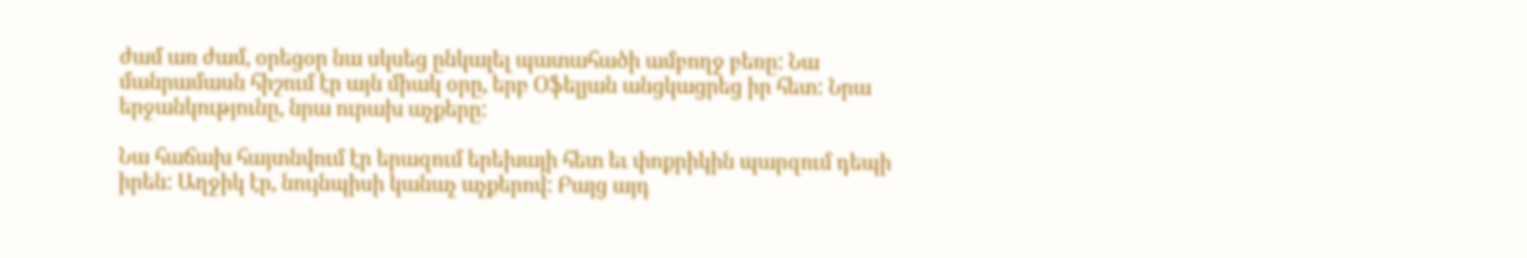ժամ առ ժամ, օրեցօր նա սկսեց ընկալել պատահածի ամբողջ բեռը: Նա մանրամասն հիշում էր այն միակ օրը, երբ Օֆելյան անցկացրեց իր հետ: Նրա երջանկությունը, նրա ուրախ աչքերը:

Նա հաճախ հայտնվում էր երազում երեխայի հետ եւ փոքրիկին պարզում դեպի իրեն: Աղջիկ էր, նույնպիսի կանաչ աչքերով: Բայց այդ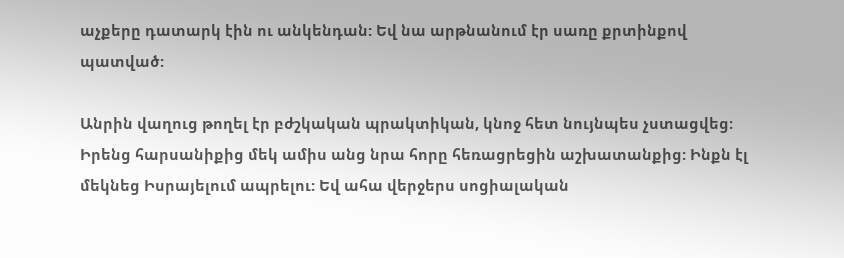աչքերը դատարկ էին ու անկենդան: Եվ նա արթնանում էր սառը քրտինքով պատված:

Անրին վաղուց թողել էր բժշկական պրակտիկան, կնոջ հետ նույնպես չստացվեց: Իրենց հարսանիքից մեկ ամիս անց նրա հորը հեռացրեցին աշխատանքից: Ինքն էլ մեկնեց Իսրայելում ապրելու: Եվ ահա վերջերս սոցիալական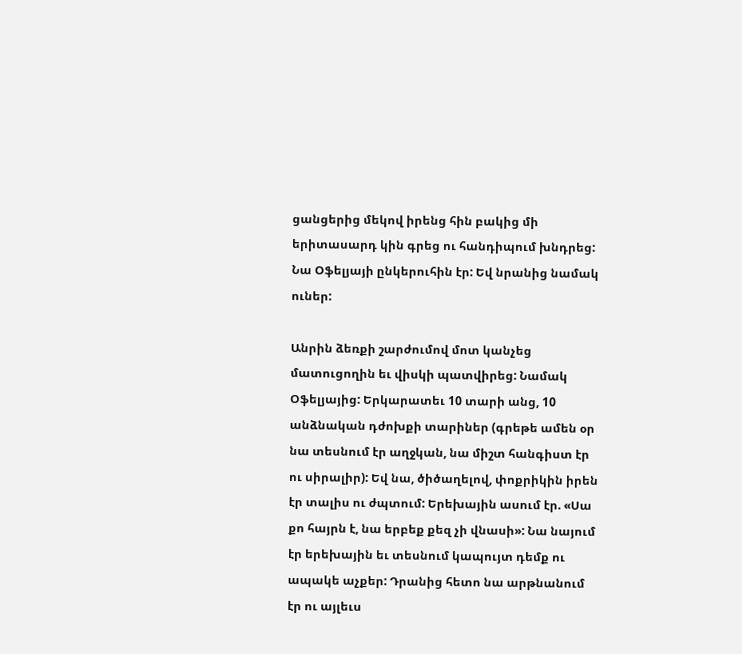ցանցերից մեկով իրենց հին բակից մի երիտասարդ կին գրեց ու հանդիպում խնդրեց: Նա Օֆելյայի ընկերուհին էր: Եվ նրանից նամակ ուներ:

Անրին ձեռքի շարժումով մոտ կանչեց մատուցողին եւ վիսկի պատվիրեց: Նամակ Օֆելյայից: Երկարատեւ 10 տարի անց, 10 անձնական դժոխքի տարիներ (գրեթե ամեն օր նա տեսնում էր աղջկան, նա միշտ հանգիստ էր ու սիրալիր): Եվ նա, ծիծաղելով, փոքրիկին իրեն էր տալիս ու ժպտում: Երեխային ասում էր. «Սա քո հայրն է, նա երբեք քեզ չի վնասի»: Նա նայում էր երեխային եւ տեսնում կապույտ դեմք ու ապակե աչքեր: Դրանից հետո նա արթնանում էր ու այլեւս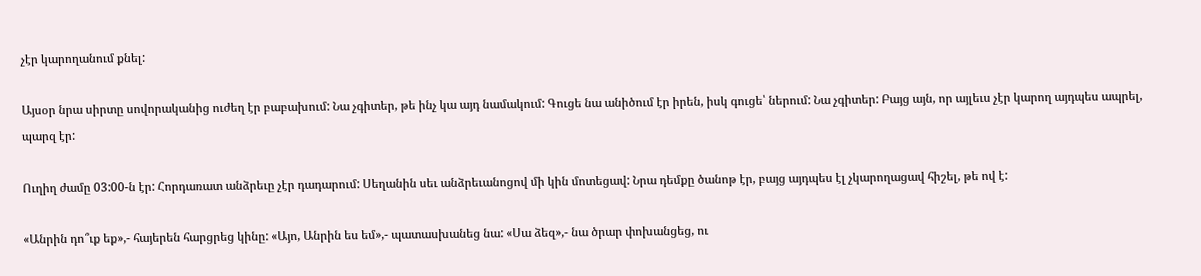չէր կարողանում քնել:

Այսօր նրա սիրտը սովորականից ուժեղ էր բաբախում: Նա չգիտեր, թե ինչ կա այդ նամակում: Գուցե նա անիծում էր իրեն, իսկ գուցե՝ ներում: Նա չգիտեր: Բայց այն, որ այլեւս չէր կարող այդպես ապրել, պարզ էր:

Ուղիղ ժամը 03:00-ն էր: Հորդառատ անձրեւը չէր դադարում: Սեղանին սեւ անձրեւանոցով մի կին մոտեցավ: Նրա դեմքը ծանոթ էր, բայց այդպես էլ չկարողացավ հիշել, թե ով է:

«Անրին դո՞ւք եք»,- հայերեն հարցրեց կինը: «Այո, Անրին ես եմ»,- պատասխանեց նա: «Սա ձեզ»,- նա ծրար փոխանցեց, ու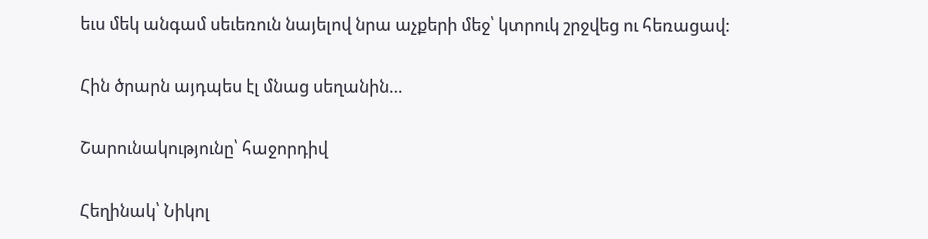եւս մեկ անգամ սեւեռուն նայելով նրա աչքերի մեջ՝ կտրուկ շրջվեց ու հեռացավ:

Հին ծրարն այդպես էլ մնաց սեղանին…

Շարունակությունը՝ հաջորդիվ

Հեղինակ՝ Նիկոլ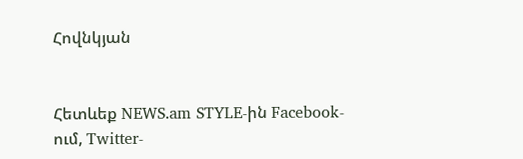Հովնկյան


Հետևեք NEWS.am STYLE-ին Facebook-ում, Twitter-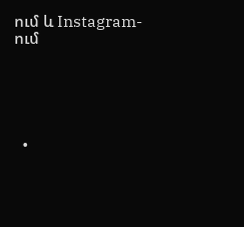ում և Instagram-ում





  •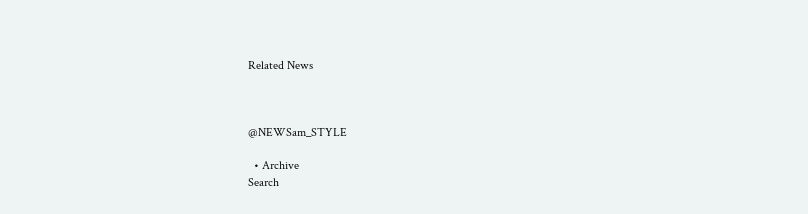Related News



@NEWSam_STYLE

  • Archive
Search